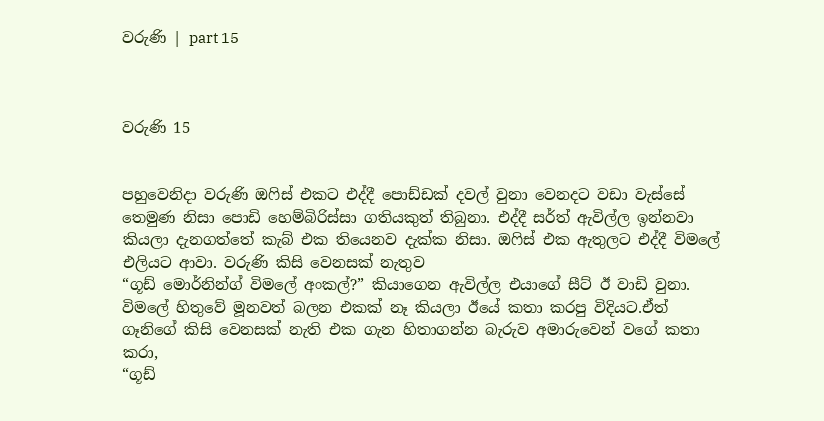වරුණි | part 15



වරුණි 15


පහුවෙනිදා වරුණි ඔෆිස් එකට එද්දී පොඩ්ඩක් දවල් වුනා වෙනදට වඩා වැස්සේ තෙමුණ නිසා පොඩි හෙම්බිරිස්සා ගතියකුත් තිබුනා. එද්දී සර්ත් ඇවිල්ල ඉන්නවා කියලා දැනගත්තේ කැබ් එක තියෙනව දැක්ක නිසා. ඔෆිස් එක ඇතුලට එද්දී විමලේ එලියට ආවා. වරුණි කිසි වෙනසක් නැතුව
“ගූඩ් මොර්නින්ග් විමලේ අංකල්?” කියාගෙන ඇවිල්ල එයාගේ සීට් ඊ වාඩි වුනා. විමලේ හිතුවේ මූනවත් බලන එකක් නෑ කියලා ඊයේ කතා කරපු විදියට.ඒත් ගෑනිගේ කිසි වෙනසක් නැති එක ගැන හිතාගන්න බැරුව අමාරුවෙන් වගේ කතා කරා,
“ගූඩ්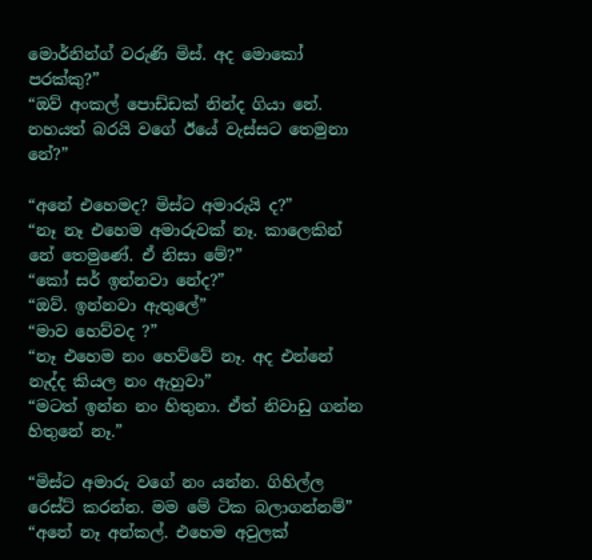මොර්නින්ග් වරුණි මිස්. අද මොකෝ පරක්කු?”
“ඔව් අංකල් පොඩ්ඩක් නින්ද ගියා නේ. නහයත් බරයි වගේ ඊයේ වැස්සට තෙමුනා නේ?”

“අනේ එහෙමද? මිස්ට අමාරුයි ද?”
“නෑ නෑ එහෙම අමාරුවක් නෑ. කාලෙකින් නේ තෙමුණේ. ඒ නිසා මේ?”
“කෝ සර් ඉන්නවා නේද?”
“ඔව්. ඉන්නවා ඇතුලේ”
“මාව හෙව්වද ?”
“නෑ එහෙම නං හෙව්වේ නෑ. අද එන්නේ නැද්ද කියල නං ඇහුවා”
“මටත් ඉන්න නං හිතුනා. ඒත් නිවාඩු ගන්න හිතුනේ නෑ.”

“මිස්ට අමාරු වගේ නං යන්න. ගිහිල්ල රෙස්ට් කරන්න. මම මේ ටික බලාගන්නම්”
“අනේ නෑ අන්කල්. එහෙම අවුලක්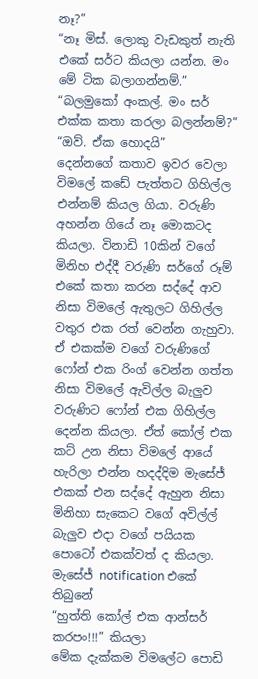නෑ?”
“නෑ මිස්. ලොකු වැඩකුත් නැති එකේ සර්ට කියලා යන්න. මං මේ ටික බලාගන්නම්.”
“බලමුකෝ අංකල්. මං සර් එක්ක කතා කරලා බලන්නම්?”
“ඔව්. ඒක හොදයි”
දෙන්නගේ කතාව ඉවර වෙලා විමලේ කඩේ පැත්තට ගිහිල්ල එන්නම් කියල ගියා. වරුණි අහන්න ගියේ නෑ මොකටද කියලා. විනාඩි 10කින් වගේ මිනිහ එද්දී වරුණි සර්ගේ රූම් එකේ කතා කරන සද්දේ ආව නිසා විමලේ ඇතුලට ගිහිල්ල වතුර එක රත් වෙන්න ගැහුවා. ඒ එකක්ම වගේ වරුණිගේ ෆෝන් එක රිංග් වෙන්න ගත්ත නිසා විමලේ ඇවිල්ල බැලුව වරුණිට ෆෝන් එක ගිහිල්ල දෙන්න කියලා. ඒත් කෝල් එක කට් උන නිසා විමලේ ආයේ හැරිලා එන්න හදද්දිම මැසේජ් එකක් එන සද්දේ ඇහුන නිසා මිනිහා සැකෙට වගේ අවිල්ල් බැලුව එදා වගේ පයියක පොටෝ එකක්වත් ද කියලා. මැසේජ් notification එකේ තිබුනේ
“හුත්ති කෝල් එක ආන්සර් කරපං!!!” කියලා
මේක දැක්කම විමලේට පොඩි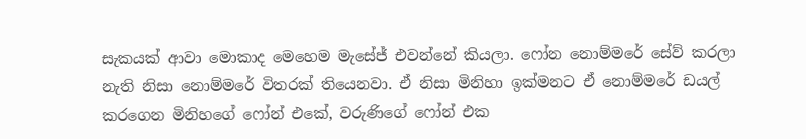සැකයක් ආවා මොකාද මෙහෙම මැසේජ් එවන්නේ කියලා. ෆෝන නොම්මරේ සේව් කරලා නැති නිසා නොම්මරේ විතරක් තියෙනවා. ඒ නිසා මිනිහා ඉක්මනට ඒ නොම්මරේ ඩයල් කරගෙන මිනිහගේ ෆෝන් එකේ, වරුණිගේ ෆෝන් එක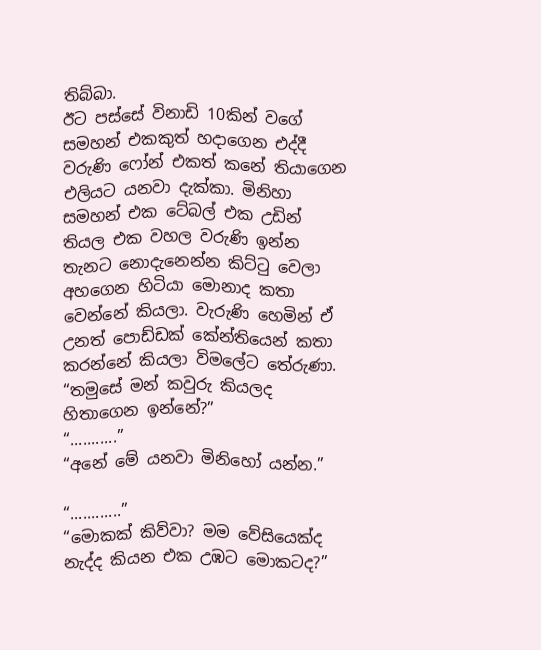තිබ්බා.
ඊට පස්සේ විනාඩි 10කින් වගේ සමහන් එකකුත් හදාගෙන එද්දී වරුණි ෆෝන් එකත් කනේ තියාගෙන එලියට යනවා දැක්කා. මිනිහා සමහන් එක ටේබල් එක උඩින් තියල එක වහල වරුණි ඉන්න තැනට නොදැනෙන්න කිට්ටු වෙලා අහගෙන හිටියා මොනාද කතා වෙන්නේ කියලා. වැරුණි හෙමින් ඒ උනත් පොඩ්ඩක් කේන්තියෙන් කතා කරන්නේ කියලා විමලේට තේරුණා.
“තමුසේ මන් කවුරු කියලද හිතාගෙන ඉන්නේ?”
“...........”
“අනේ මේ යනවා මිනිහෝ යන්න.”

“............”
“මොකක් කිව්වා? මම වේසියෙක්ද නැද්ද කියන එක උඹට මොකටද?”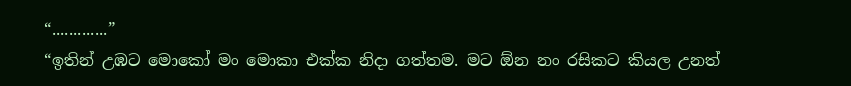“.............”
“ඉතින් උඹට මොකෝ මං මොකා එක්ක නිදා ගත්තම. මට ඕන නං රසිකට කියල උනත්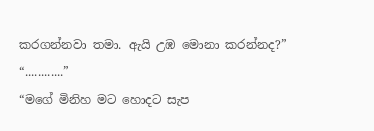කරගන්නවා තමා. ඇයි උඹ මොනා කරන්නද?”
“............”
“මගේ මිනිහ මට හොදට සැප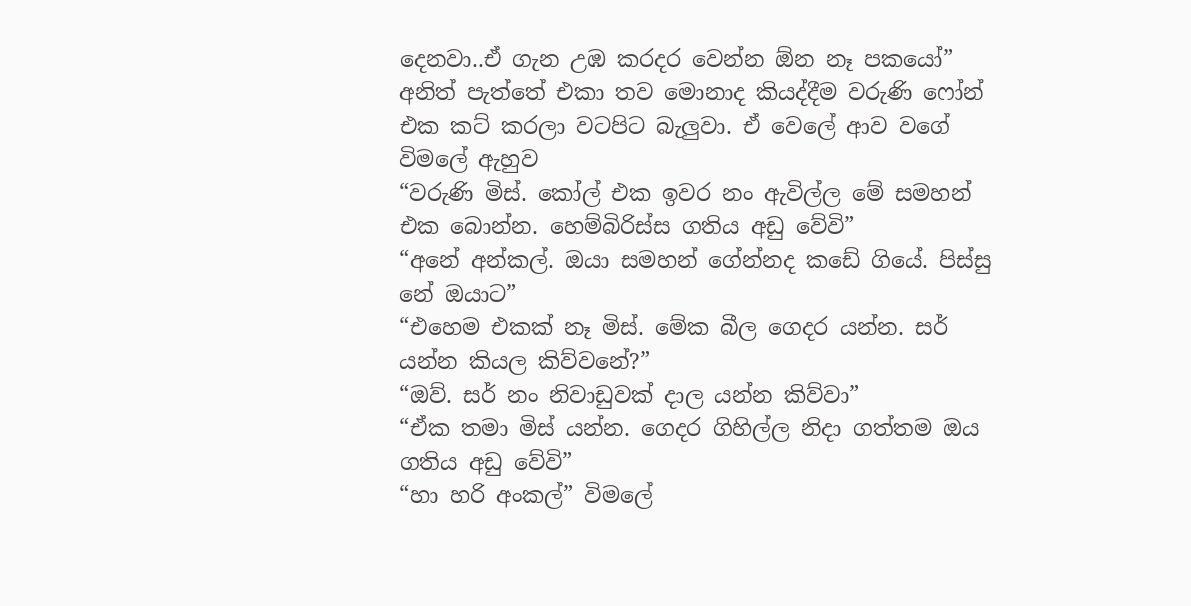දෙනවා..ඒ ගැන උඹ කරදර වෙන්න ඕන නෑ පකයෝ”
අනිත් පැත්තේ එකා තව මොනාද කියද්දීම වරුණි ෆෝන් එක කට් කරලා වටපිට බැලුවා. ඒ වෙලේ ආව වගේ විමලේ ඇහුව
“වරුණි මිස්. කෝල් එක ඉවර නං ඇවිල්ල මේ සමහන් එක බොන්න. හෙම්බිරිස්ස ගතිය අඩු වේවි”
“අනේ අන්කල්. ඔයා සමහන් ගේන්නද කඩේ ගියේ. පිස්සු නේ ඔයාට”
“එහෙම එකක් නෑ මිස්. මේක බීල ගෙදර යන්න. සර් යන්න කියල කිව්වනේ?”
“ඔව්. සර් නං නිවාඩුවක් දාල යන්න කිව්වා”
“ඒක තමා මිස් යන්න. ගෙදර ගිහිල්ල නිදා ගත්තම ඔය ගතිය අඩු වේවි”
“හා හරි අංකල්” විමලේ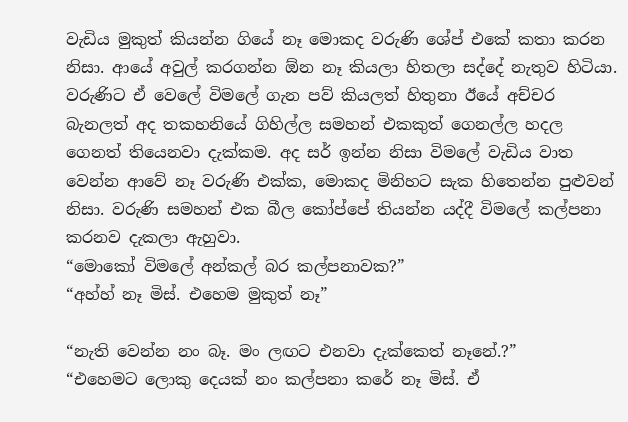වැඩිය මුකුත් කියන්න ගියේ නෑ මොකද වරුණි ශේප් එකේ කතා කරන නිසා. ආයේ අවුල් කරගන්න ඕන නෑ කියලා හිතලා සද්දේ නැතුව හිටියා.
වරුණිට ඒ වෙලේ විමලේ ගැන පව් කියලත් හිතුනා ඊයේ අච්චර බැනලත් අද තකහනියේ ගිහිල්ල සමහන් එකකුත් ගෙනල්ල හදල ගෙනත් තියෙනවා දැක්කම. අද සර් ඉන්න නිසා විමලේ වැඩිය වාත වෙන්න ආවේ නෑ වරුණි එක්ක, මොකද මිනිහට සැක හිතෙන්න පුළුවන් නිසා. වරුණි සමහන් එක බීල කෝප්පේ තියන්න යද්දී විමලේ කල්පනා කරනව දැකලා ඇහුවා.
“මොකෝ විමලේ අන්කල් බර කල්පනාවක?”
“අහ්හ් නෑ මිස්. එහෙම මුකුත් නෑ”

“නැති වෙන්න නං බෑ. මං ලඟට එනවා දැක්කෙත් නෑනේ.?”
“එහෙමට ලොකු දෙයක් නං කල්පනා කරේ නෑ මිස්. ඒ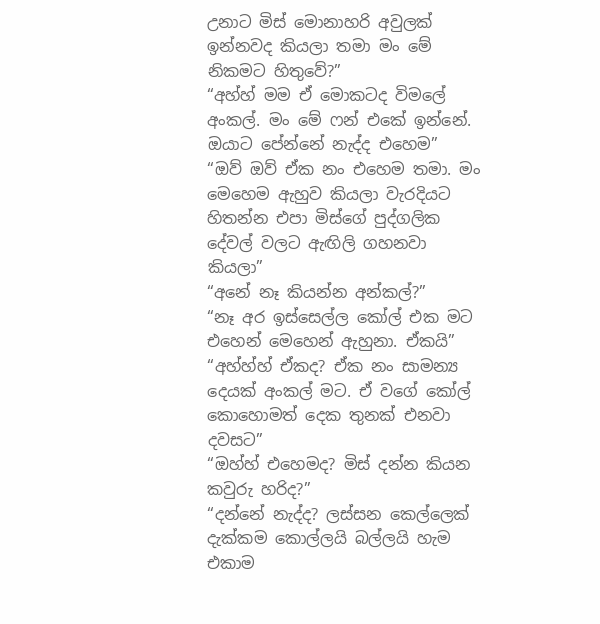උනාට මිස් මොනාහරි අවුලක් ඉන්නවද කියලා තමා මං මේ නිකමට හිතුවේ?”
“අහ්හ් මම ඒ මොකටද විමලේ අංකල්. මං මේ ෆන් එකේ ඉන්නේ. ඔයාට පේන්නේ නැද්ද එහෙම”
“ඔව් ඔව් ඒක නං එහෙම තමා. මං මෙහෙම ඇහුව කියලා වැරදියට හිතන්න එපා මිස්ගේ පුද්ගලික දේවල් වලට ඇඟිලි ගහනවා කියලා”
“අනේ නෑ කියන්න අන්කල්?”
“නෑ අර ඉස්සෙල්ල කෝල් එක මට එහෙන් මෙහෙන් ඇහුනා. ඒකයි”
“අහ්හ්හ් ඒකද? ඒක නං සාමන්‍ය දෙයක් අංකල් මට. ඒ වගේ කෝල් කොහොමත් දෙක තුනක් එනවා දවසට”
“ඔහ්හ් එහෙමද? මිස් දන්න කියන කවුරු හරිද?”
“දන්නේ නැද්ද? ලස්සන කෙල්ලෙක් දැක්කම කොල්ලයි බල්ලයි හැම එකාම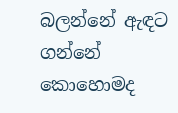බලන්නේ ඇඳට ගන්නේ කොහොමද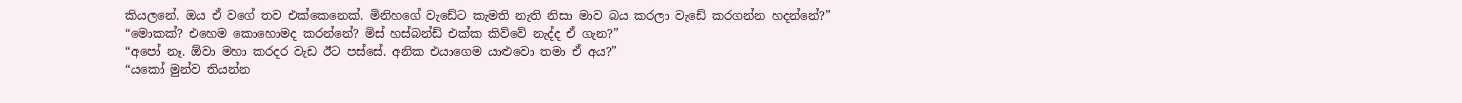කියලනේ. ඔය ඒ වගේ තව එක්කෙනෙක්. මිනිහගේ වැඩේට කැමති නැති නිසා මාව බය කරලා වැඩේ කරගන්න හදන්නේ?”
“මොකක්? එහෙම කොහොමද කරන්නේ? මිස් හස්බන්ඩ් එක්ක කිව්වේ නැද්ද ඒ ගැන?”
“අපෝ නෑ. ඕවා මහා කරදර වැඩ ඊට පස්සේ. අනික එයාගෙම යාළුවො තමා ඒ අය?”
“යකෝ මුන්ව තියන්න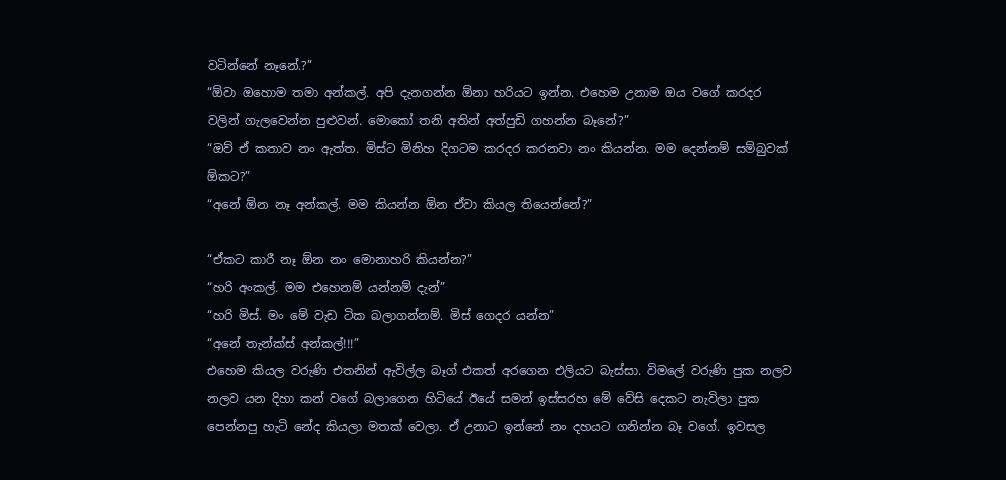වටින්නේ නෑනේ.?”
“ඕවා ඔහොම තමා අන්කල්. අපි දැනගන්න ඕනා හරියට ඉන්න. එහෙම උනාම ඔය වගේ කරදර වලින් ගැලවෙන්න පුළුවන්. මොකෝ තනි අතින් අත්පුඩි ගහන්න බෑනේ?”
“ඔව් ඒ කතාව නං ඇත්ත. මිස්ට මිනිහ දිගටම කරදර කරනවා නං කියන්න. මම දෙන්නම් සම්බුවක් ඕකට?”
“අනේ ඕන නෑ අන්කල්. මම කියන්න ඕන ඒවා කියල තියෙන්නේ?”

“ඒකට කාරී නෑ ඕන නං මොනාහරි කියන්න?”
“හරි අංකල්. මම එහෙනම් යන්නම් දැන්”
“හරි මිස්. මං මේ වැඩ ටික බලාගන්නම්. මිස් ගෙදර යන්න”
“අනේ තැන්ක්ස් අන්කල්!!!”
එහෙම කියල වරුණි එතනින් ඇවිල්ල බෑග් එකත් අරගෙන එලියට බැස්සා. විමලේ වරුණි පුක නලව නලව යන දිහා කන් වගේ බලාගෙන හිටියේ ඊයේ සමන් ඉස්සරහ මේ වේසි දෙකට නැවිලා පුක පෙන්නපු හැටි නේද කියලා මතක් වෙලා. ඒ උනාට ඉන්නේ නං දහයට ගනින්න බෑ වගේ. ඉවසල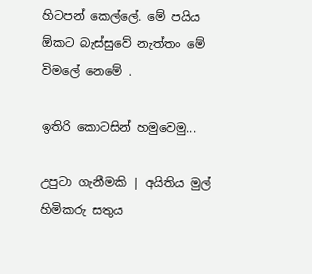හිටපන් කෙල්ලේ. මේ පයිය ඕකට බැස්සුවේ නැත්තං මේ විමලේ නෙමේ .

ඉතිරි කොටසින් හමුවෙමු...

උපුටා ගැනීමකි | අයිතිය මුල් හිමිකරු සතුය